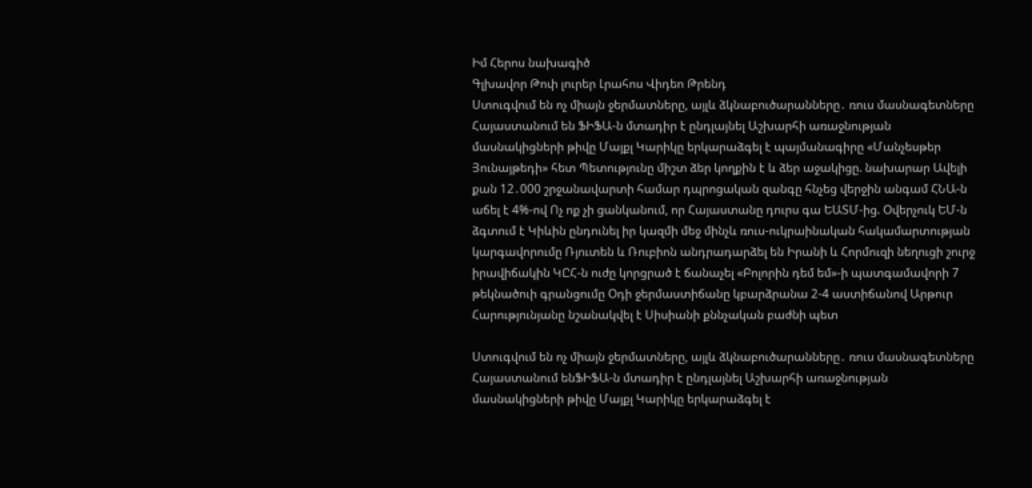Իմ Հերոս նախագիծ
Գլխավոր Թոփ լուրեր Լրահոս Վիդեո Թրենդ
Ստուգվում են ոչ միայն ջերմատները, այլև ձկնաբուծարանները․ ռուս մասնագետները Հայաստանում են ՖԻՖԱ-ն մտադիր է ընդլայնել Աշխարհի առաջնության մասնակիցների թիվը Մայքլ Կարիկը երկարաձգել է պայմանագիրը «Մանչեսթեր Յունայթեդի» հետ Պետությունը միշտ ձեր կողքին է և ձեր աջակիցը. նախարար Ավելի քան 12․000 շրջանավարտի համար դպրոցական զանգը հնչեց վերջին անգամ ՀՆԱ-ն աճել է 4%-ով Ոչ ոք չի ցանկանում, որ Հայաստանը դուրս գա ԵԱՏՄ-ից. Օվերչուկ ԵՄ-ն ձգտում է Կիևին ընդունել իր կազմի մեջ մինչև ռուս-ուկրաինական հակամարտության կարգավորումը Ռյուտեն և Ռուբիոն անդրադարձել են Իրանի և Հորմուզի նեղուցի շուրջ իրավիճակին ԿԸՀ-ն ուժը կորցրած է ճանաչել «Բոլորին դեմ եմ»-ի պատգամավորի 7 թեկնածուի գրանցումը Օդի ջերմաստիճանը կբարձրանա 2-4 աստիճանով Արթուր Հարությունյանը նշանակվել է Սիսիանի քննչական բաժնի պետ

Ստուգվում են ոչ միայն ջերմատները, այլև ձկնաբուծարանները․ ռուս մասնագետները Հայաստանում ենՖԻՖԱ-ն մտադիր է ընդլայնել Աշխարհի առաջնության մասնակիցների թիվը Մայքլ Կարիկը երկարաձգել է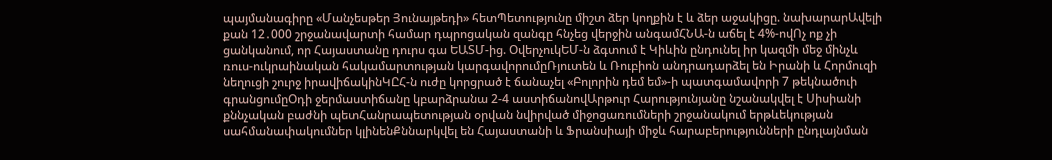պայմանագիրը «Մանչեսթեր Յունայթեդի» հետՊետությունը միշտ ձեր կողքին է և ձեր աջակիցը. նախարարԱվելի քան 12․000 շրջանավարտի համար դպրոցական զանգը հնչեց վերջին անգամՀՆԱ-ն աճել է 4%-ովՈչ ոք չի ցանկանում, որ Հայաստանը դուրս գա ԵԱՏՄ-ից. ՕվերչուկԵՄ-ն ձգտում է Կիևին ընդունել իր կազմի մեջ մինչև ռուս-ուկրաինական հակամարտության կարգավորումըՌյուտեն և Ռուբիոն անդրադարձել են Իրանի և Հորմուզի նեղուցի շուրջ իրավիճակինԿԸՀ-ն ուժը կորցրած է ճանաչել «Բոլորին դեմ եմ»-ի պատգամավորի 7 թեկնածուի գրանցումըՕդի ջերմաստիճանը կբարձրանա 2-4 աստիճանովԱրթուր Հարությունյանը նշանակվել է Սիսիանի քննչական բաժնի պետՀանրապետության օրվան նվիրված միջոցառումների շրջանակում երթևեկության սահմանափակումներ կլինենՔննարկվել են Հայաստանի և Ֆրանսիայի միջև հարաբերությունների ընդլայնման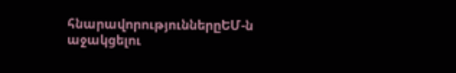հնարավորություններըԵՄ-ն աջակցելու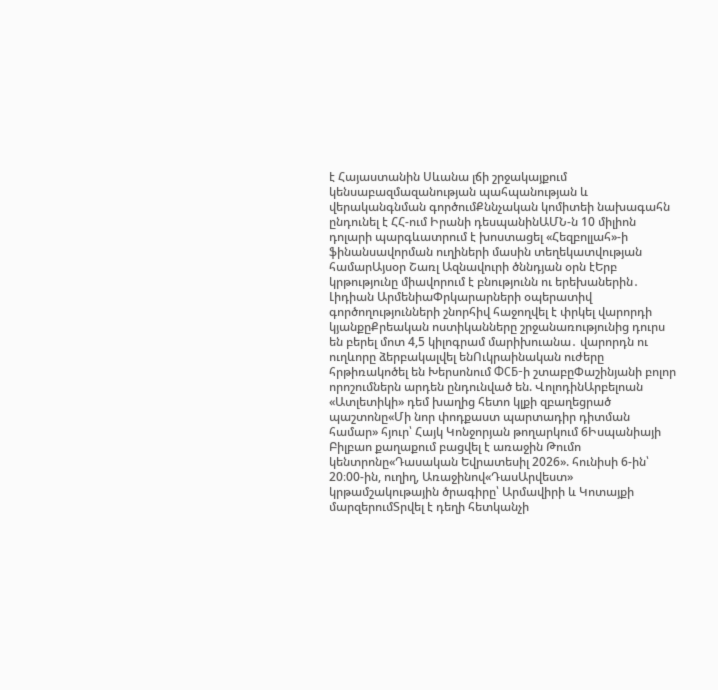է Հայաստանին Սևանա լճի շրջակայքում կենսաբազմազանության պահպանության և վերականգնման գործումՔննչական կոմիտեի նախագահն ընդունել է ՀՀ-ում Իրանի դեսպանինԱՄՆ-ն 10 միլիոն դոլարի պարգևատրում է խոստացել «Հեզբոլլահ»-ի ֆինանսավորման ուղիների մասին տեղեկատվության համարԱյսօր Շառլ Ազնավուրի ծննդյան օրն էԵրբ կրթությունը միավորում է բնությունն ու երեխաներին․ Լիդիան ԱրմենիաՓրկարարների օպերատիվ գործողությունների շնորհիվ հաջողվել է փրկել վարորդի կյանքըՔրեական ոստիկանները շրջանառությունից դուրս են բերել մոտ 4,5 կիլոգրամ մարիխուանա․ վարորդն ու ուղևորը ձերբակալվել ենՈւկրաինական ուժերը հրթիռակոծել են Խերսոնում ФСБ-ի շտաբըՓաշինյանի բոլոր որոշումներն արդեն ընդունված են. ՎոլոդինԱրբելոան «Ատլետիկի» դեմ խաղից հետո կլքի զբաղեցրած պաշտոնը«Մի նոր փոդքաստ պարտադիր դիտման համար» հյուր՝ Հայկ Կոնջորյան թողարկում 6Իսպանիայի Բիլբաո քաղաքում բացվել է առաջին Թումո կենտրոնը«Դասական Եվրատեսիլ 2026». հունիսի 6-ին՝ 20։00-ին, ուղիղ, Առաջինով«ԴասԱրվեստ» կրթամշակութային ծրագիրը՝ Արմավիրի և Կոտայքի մարզերումՏրվել է դեղի հետկանչի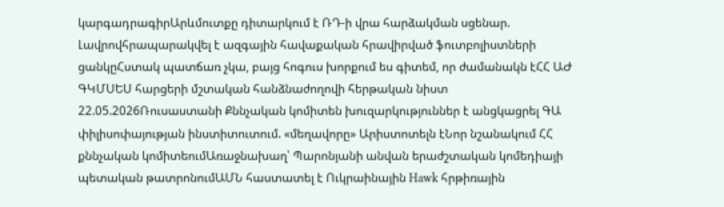կարգադրագիրԱրևմուտքը դիտարկում է ՌԴ-ի վրա հարձակման սցենար. Լավրովհրապարակվել է ազգային հավաքական հրավիրված ֆուտբոլիստների ցանկըՀստակ պատճառ չկա, բայց հոգուս խորքում ես գիտեմ, որ ժամանակն էՀՀ ԱԺ ԳԿՄՍԵՍ հարցերի մշտական հանձնաժողովի հերթական նիստ 22.05.2026Ռուսաստանի Քննչական կոմիտեն խուզարկություններ է անցկացրել ԳԱ փիլիսոփայության ինստիտուտում. «մեղավորը» Արիստոտելն էՆոր նշանակում ՀՀ քննչական կոմիտեումԱռաջնախաղ՝ Պարոնյանի անվան երաժշտական կոմեդիայի պետական թատրոնումԱՄՆ հաստատել է Ուկրաինային Hawk հրթիռային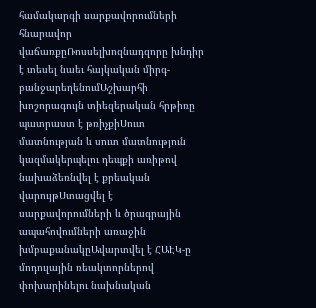համակարգի սարքավորումների հնարավոր վաճառքըՌոսսելխոզնադզորը խնդիր է տեսել նաեւ հայկական միրգ-բանջարեղենումԱշխարհի խոշորագույն տիեզերական հրթիռը պատրաստ է թռիչքիՍուտ մատնության և սուտ մատնություն կազմակերպելու դեպքի առիթով նախաձեռնվել է քրեական վարույթՍտացվել է սարքավորումների և ծրագրային ապահովումների առաջին խմբաքանակըԱվարտվել է ՀԱԷԿ-ը մոդուլային ռեակտորներով փոխարինելու նախնական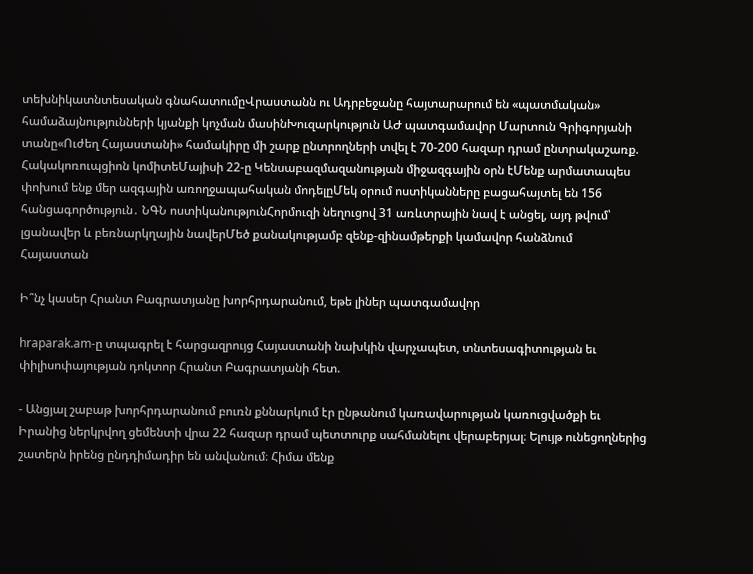տեխնիկատնտեսական գնահատումըՎրաստանն ու Ադրբեջանը հայտարարում են «պատմական» համաձայնությունների կյանքի կոչման մասինԽուզարկություն ԱԺ պատգամավոր Մարտուն Գրիգորյանի տանը«Ուժեղ Հայաստանի» համակիրը մի շարք ընտրողների տվել է 70-200 հազար դրամ ընտրակաշառք. Հակակոռուպցիոն կոմիտեՄայիսի 22-ը Կենսաբազմազանության միջազգային օրն էՄենք արմատապես փոխում ենք մեր ազգային առողջապահական մոդելըՄեկ օրում ոստիկանները բացահայտել են 156 հանցագործություն․ ՆԳՆ ոստիկանությունՀորմուզի նեղուցով 31 առևտրային նավ է անցել, այդ թվում՝ լցանավեր և բեռնարկղային նավերՄեծ քանակությամբ զենք-զինամթերքի կամավոր հանձնում
Հայաստան

Ի՞նչ կասեր Հրանտ Բագրատյանը խորհրդարանում, եթե լիներ պատգամավոր

hraparak.am-ը տպագրել է հարցազրույց Հայաստանի նախկին վարչապետ, տնտեսագիտության եւ փիլիսոփայության դոկտոր Հրանտ Բագրատյանի հետ.

- Անցյալ շաբաթ խորհրդարանում բուռն քննարկում էր ընթանում կառավարության կառուցվածքի եւ Իրանից ներկրվող ցեմենտի վրա 22 հազար դրամ պետտուրք սահմանելու վերաբերյալ։ Ելույթ ունեցողներից շատերն իրենց ընդդիմադիր են անվանում։ Հիմա մենք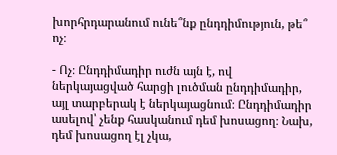խորհրդարանում ունե՞նք ընդդիմություն, թե՞ ոչ։

- Ոչ։ Ընդդիմադիր ուժն այն է, ով ներկայացված հարցի լուծման ընդդիմադիր, այլ տարբերակ է ներկայացնում։ Ընդդիմադիր ասելով՝ չենք հասկանում դեմ խոսացող։ Նախ, դեմ խոսացող էլ չկա,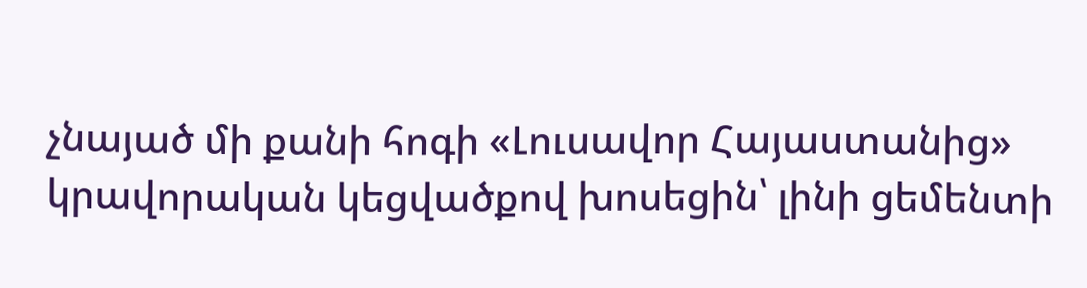չնայած մի քանի հոգի «Լուսավոր Հայաստանից» կրավորական կեցվածքով խոսեցին՝ լինի ցեմենտի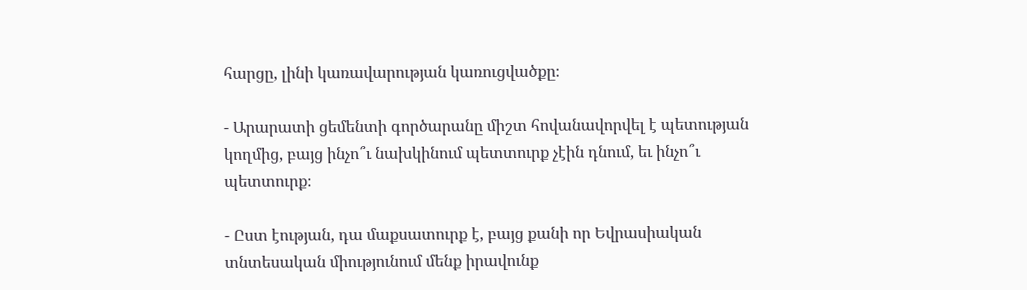հարցը, լինի կառավարության կառուցվածքը։

- Արարատի ցեմենտի գործարանը միշտ հովանավորվել է պետության կողմից, բայց ինչո՞ւ նախկինում պետտուրք չէին դնում, եւ ինչո՞ւ պետտուրք։

- Ըստ էության, դա մաքսատուրք է, բայց քանի որ Եվրասիական տնտեսական միությունում մենք իրավունք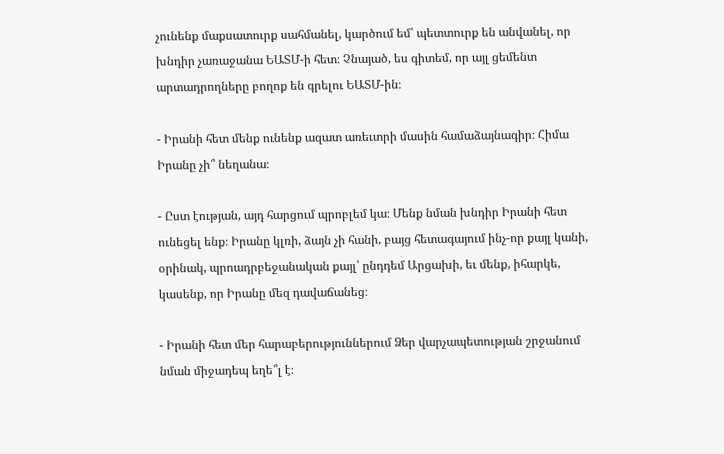չունենք մաքսատուրք սահմանել, կարծում եմ՝ պետտուրք են անվանել, որ խնդիր չառաջանա ԵԱՏՄ-ի հետ։ Չնայած, ես գիտեմ, որ այլ ցեմենտ արտադրողները բողոք են գրելու ԵԱՏՄ-ին։

- Իրանի հետ մենք ունենք ազատ առեւտրի մասին համաձայնագիր։ Հիմա Իրանը չի՞ նեղանա։

- Ըստ էության, այդ հարցում պրոբլեմ կա։ Մենք նման խնդիր Իրանի հետ ունեցել ենք։ Իրանը կլռի, ձայն չի հանի, բայց հետագայում ինչ-որ քայլ կանի, օրինակ, պրոադրբեջանական քայլ՝ ընդդեմ Արցախի, եւ մենք, իհարկե, կասենք, որ Իրանը մեզ դավաճանեց։

- Իրանի հետ մեր հարաբերություններում Ձեր վարչապետության շրջանում նման միջադեպ եղե՞լ է։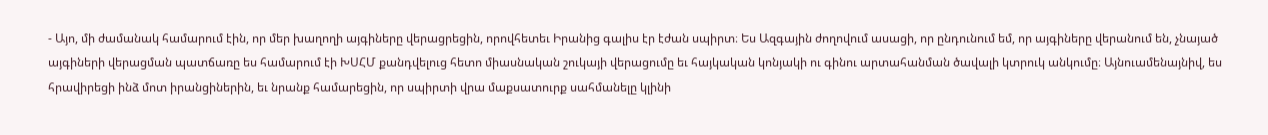- Այո, մի ժամանակ համարում էին, որ մեր խաղողի այգիները վերացրեցին, որովհետեւ Իրանից գալիս էր էժան սպիրտ։ Ես Ազգային ժողովում ասացի, որ ընդունում եմ, որ այգիները վերանում են, չնայած այգիների վերացման պատճառը ես համարում էի ԽՍՀՄ քանդվելուց հետո միասնական շուկայի վերացումը եւ հայկական կոնյակի ու գինու արտահանման ծավալի կտրուկ անկումը։ Այնուամենայնիվ, ես հրավիրեցի ինձ մոտ իրանցիներին, եւ նրանք համարեցին, որ սպիրտի վրա մաքսատուրք սահմանելը կլինի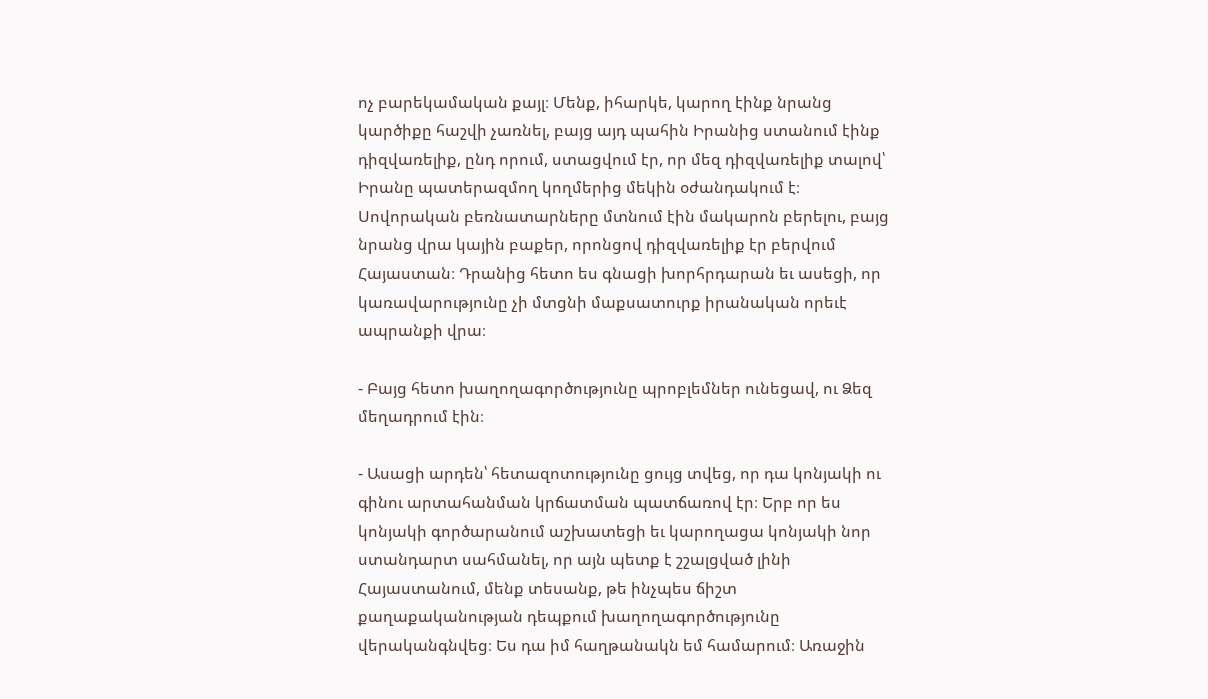ոչ բարեկամական քայլ։ Մենք, իհարկե, կարող էինք նրանց կարծիքը հաշվի չառնել, բայց այդ պահին Իրանից ստանում էինք դիզվառելիք, ընդ որում, ստացվում էր, որ մեզ դիզվառելիք տալով՝ Իրանը պատերազմող կողմերից մեկին օժանդակում է։ Սովորական բեռնատարները մտնում էին մակարոն բերելու, բայց նրանց վրա կային բաքեր, որոնցով դիզվառելիք էր բերվում Հայաստան։ Դրանից հետո ես գնացի խորհրդարան եւ ասեցի, որ կառավարությունը չի մտցնի մաքսատուրք իրանական որեւէ ապրանքի վրա։

- Բայց հետո խաղողագործությունը պրոբլեմներ ունեցավ, ու Ձեզ մեղադրում էին։

- Ասացի արդեն՝ հետազոտությունը ցույց տվեց, որ դա կոնյակի ու գինու արտահանման կրճատման պատճառով էր։ Երբ որ ես կոնյակի գործարանում աշխատեցի եւ կարողացա կոնյակի նոր ստանդարտ սահմանել, որ այն պետք է շշալցված լինի Հայաստանում, մենք տեսանք, թե ինչպես ճիշտ քաղաքականության դեպքում խաղողագործությունը վերականգնվեց։ Ես դա իմ հաղթանակն եմ համարում։ Առաջին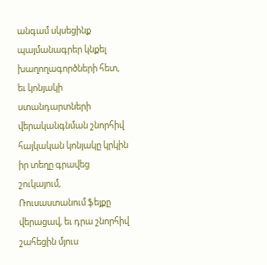անգամ սկսեցինք պայմանագրեր կնքել խաղողագործների հետ, եւ կոնյակի ստանդարտների վերականգնման շնորհիվ հայկական կոնյակը կրկին իր տեղը գրավեց շուկայում, Ռուսաստանում ֆեյքը վերացավ, եւ դրա շնորհիվ շահեցին մյուս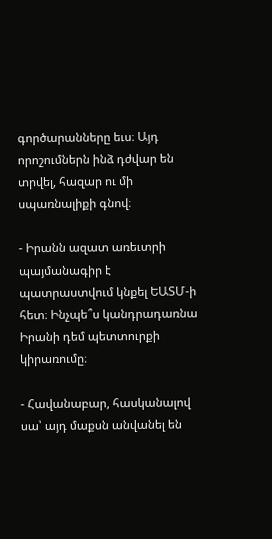գործարանները եւս։ Այդ որոշումներն ինձ դժվար են տրվել, հազար ու մի սպառնալիքի գնով։

- Իրանն ազատ առեւտրի պայմանագիր է պատրաստվում կնքել ԵԱՏՄ-ի հետ։ Ինչպե՞ս կանդրադառնա Իրանի դեմ պետտուրքի կիրառումը։

- Հավանաբար, հասկանալով սա՝ այդ մաքսն անվանել են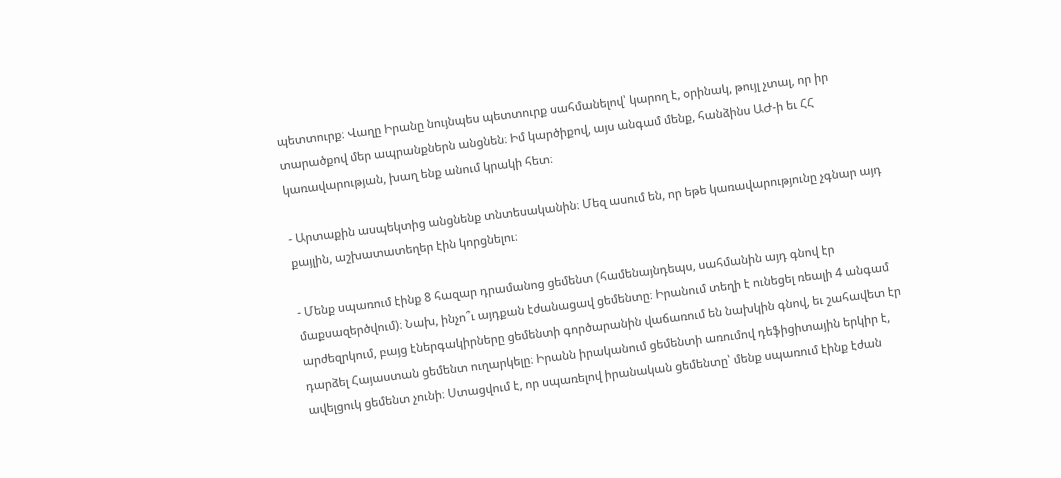պետտուրք։ Վաղը Իրանը նույնպես պետտուրք սահմանելով՝ կարող է, օրինակ, թույլ չտալ, որ իր տարածքով մեր ապրանքներն անցնեն։ Իմ կարծիքով, այս անգամ մենք, հանձինս ԱԺ-ի եւ ՀՀ կառավարության, խաղ ենք անում կրակի հետ։

- Արտաքին ասպեկտից անցնենք տնտեսականին։ Մեզ ասում են, որ եթե կառավարությունը չգնար այդ քայլին, աշխատատեղեր էին կորցնելու։

- Մենք սպառում էինք 8 հազար դրամանոց ցեմենտ (համենայնդեպս, սահմանին այդ գնով էր մաքսազերծվում)։ Նախ, ինչո՞ւ այդքան էժանացավ ցեմենտը։ Իրանում տեղի է ունեցել ռեալի 4 անգամ արժեզրկում, բայց էներգակիրները ցեմենտի գործարանին վաճառում են նախկին գնով, եւ շահավետ էր դարձել Հայաստան ցեմենտ ուղարկելը։ Իրանն իրականում ցեմենտի առումով դեֆիցիտային երկիր է, ավելցուկ ցեմենտ չունի։ Ստացվում է, որ սպառելով իրանական ցեմենտը՝ մենք սպառում էինք էժան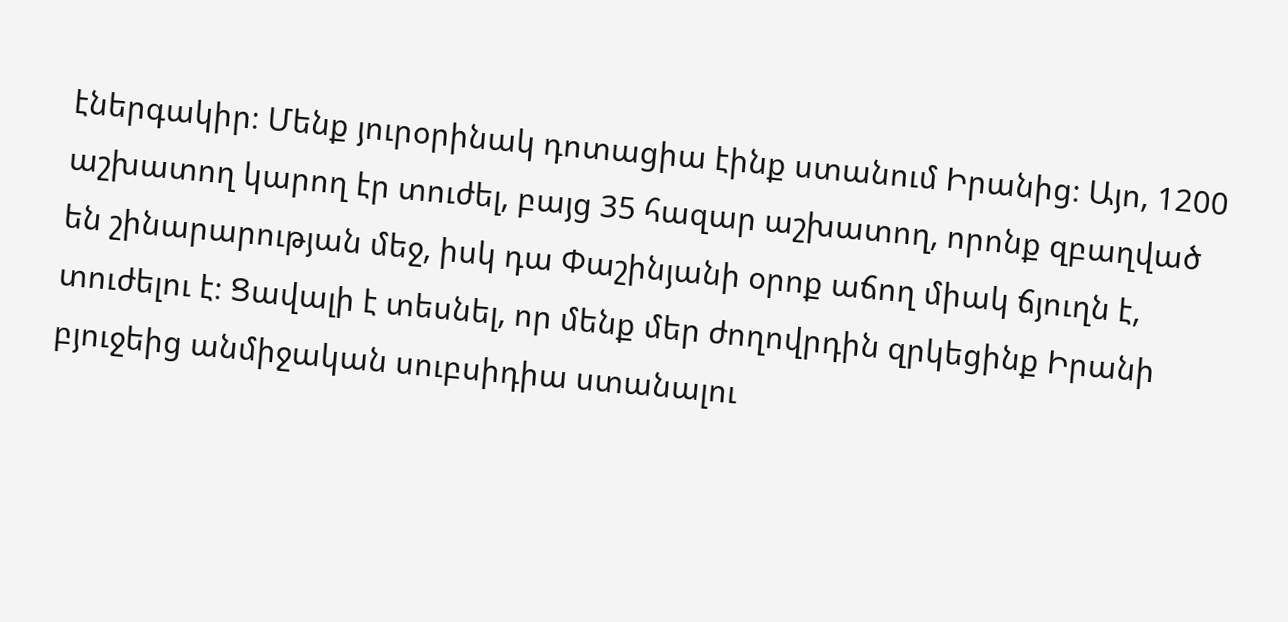էներգակիր։ Մենք յուրօրինակ դոտացիա էինք ստանում Իրանից։ Այո, 1200 աշխատող կարող էր տուժել, բայց 35 հազար աշխատող, որոնք զբաղված են շինարարության մեջ, իսկ դա Փաշինյանի օրոք աճող միակ ճյուղն է, տուժելու է։ Ցավալի է տեսնել, որ մենք մեր ժողովրդին զրկեցինք Իրանի բյուջեից անմիջական սուբսիդիա ստանալու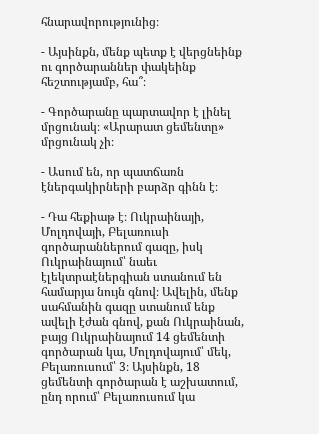հնարավորությունից։

- Այսինքն, մենք պետք է վերցնեինք ու գործարաններ փակեինք հեշտությամբ, հա՞։

- Գործարանը պարտավոր է լինել մրցունակ։ «Արարատ ցեմենտը» մրցունակ չի։

- Ասում են, որ պատճառն էներգակիրների բարձր գինն է։

- Դա հեքիաթ է։ Ուկրաինայի, Մոլդովայի, Բելառուսի գործարաններում գազը, իսկ Ուկրաինայում՝ նաեւ էլեկտրաէներգիան ստանում են համարյա նույն գնով։ Ավելին, մենք սահմանին գազը ստանում ենք ավելի էժան գնով, քան Ուկրաինան, բայց Ուկրաինայում 14 ցեմենտի գործարան կա, Մոլդովայում՝ մեկ, Բելառուսում՝ 3։ Այսինքն, 18 ցեմենտի գործարան է աշխատում, ընդ որում՝ Բելառուսում կա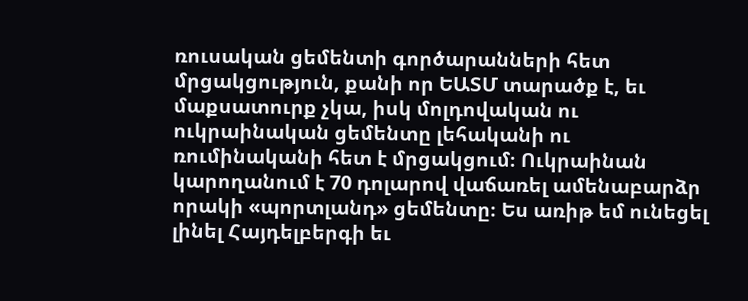ռուսական ցեմենտի գործարանների հետ մրցակցություն, քանի որ ԵԱՏՄ տարածք է, եւ մաքսատուրք չկա, իսկ մոլդովական ու ուկրաինական ցեմենտը լեհականի ու ռումինականի հետ է մրցակցում։ Ուկրաինան կարողանում է 70 դոլարով վաճառել ամենաբարձր որակի «պորտլանդ» ցեմենտը։ Ես առիթ եմ ունեցել լինել Հայդելբերգի եւ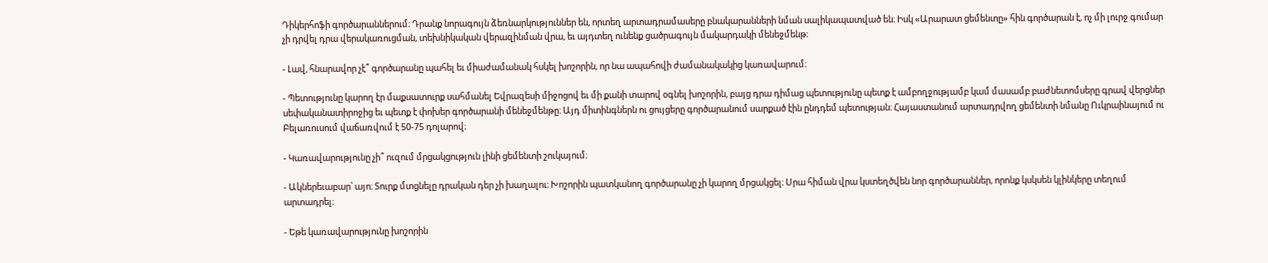Դիկերհոֆի գործարաններում։ Դրանք նորագույն ձեռնարկություններ են, որտեղ արտադրամասերը բնակարանների նման սալիկապատված են։ Իսկ «Արարատ ցեմենտը» հին գործարան է, ոչ մի լուրջ գումար չի դրվել դրա վերակառուցման, տեխնիկական վերազինման վրա, եւ այդտեղ ունենք ցածրագույն մակարդակի մենեջմենթ։

- Լավ, հնարավոր չէ՞ գործարանը պահել եւ միաժամանակ հսկել խոշորին, որ նա ապահովի ժամանակակից կառավարում։

- Պետությունը կարող էր մաքսատուրք սահմանել Եվրազեսի միջոցով եւ մի քանի տարով օգնել խոշորին, բայց դրա դիմաց պետությունը պետք է ամբողջությամբ կամ մասամբ բաժնետոմսերը գրավ վերցներ սեփականատիրոջից եւ պետք է փոխեր գործարանի մենեջմենթը։ Այդ միտինգներն ու ցույցերը գործարանում սարքած էին ընդդեմ պետության։ Հայաստանում արտադրվող ցեմենտի նմանը Ուկրաինայում ու Բելառուսում վաճառվում է 50-75 դոլարով։

- Կառավարությունը չի՞ ուզում մրցակցություն լինի ցեմենտի շուկայում։

- Ակներեւաբար՝ այո։ Տուրք մտցնելը դրական դեր չի խաղալու։ Խոշորին պատկանող գործարանը չի կարող մրցակցել։ Սրա հիման վրա կստեղծվեն նոր գործարաններ, որոնք կսկսեն կլինկերը տեղում արտադրել։

- Եթե կառավարությունը խոշորին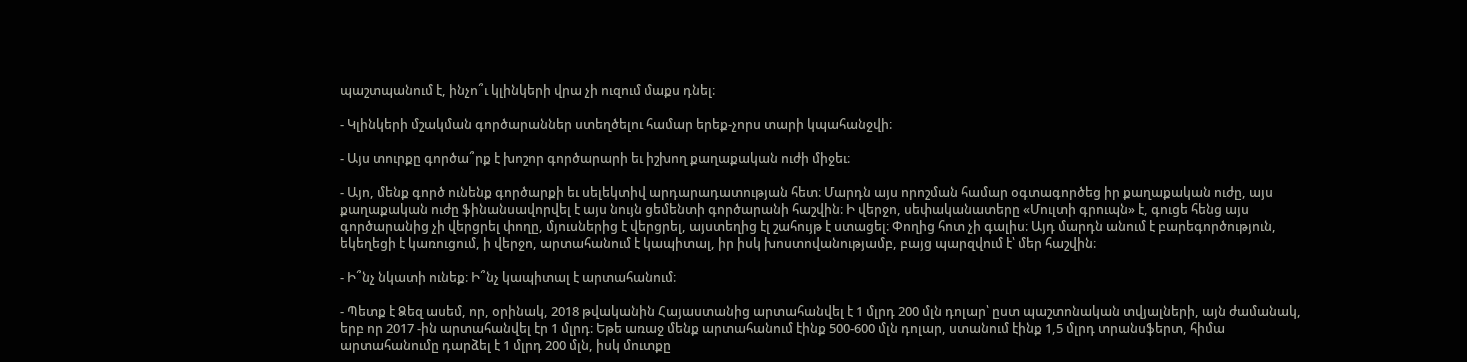պաշտպանում է, ինչո՞ւ կլինկերի վրա չի ուզում մաքս դնել։

- Կլինկերի մշակման գործարաններ ստեղծելու համար երեք-չորս տարի կպահանջվի։

- Այս տուրքը գործա՞րք է խոշոր գործարարի եւ իշխող քաղաքական ուժի միջեւ։

- Այո, մենք գործ ունենք գործարքի եւ սելեկտիվ արդարադատության հետ։ Մարդն այս որոշման համար օգտագործեց իր քաղաքական ուժը, այս քաղաքական ուժը ֆինանսավորվել է այս նույն ցեմենտի գործարանի հաշվին։ Ի վերջո, սեփականատերը «Մուլտի գրուպն» է, գուցե հենց այս գործարանից չի վերցրել փողը, մյուսներից է վերցրել, այստեղից էլ շահույթ է ստացել։ Փողից հոտ չի գալիս։ Այդ մարդն անում է բարեգործություն, եկեղեցի է կառուցում, ի վերջո, արտահանում է կապիտալ, իր իսկ խոստովանությամբ, բայց պարզվում է՝ մեր հաշվին։

- Ի՞նչ նկատի ունեք։ Ի՞նչ կապիտալ է արտահանում։

- Պետք է Ձեզ ասեմ, որ, օրինակ, 2018 թվականին Հայաստանից արտահանվել է 1 մլրդ 200 մլն դոլար՝ ըստ պաշտոնական տվյալների, այն ժամանակ, երբ որ 2017 -ին արտահանվել էր 1 մլրդ։ Եթե առաջ մենք արտահանում էինք 500-600 մլն դոլար, ստանում էինք 1,5 մլրդ տրանսֆերտ, հիմա արտահանումը դարձել է 1 մլրդ 200 մլն, իսկ մուտքը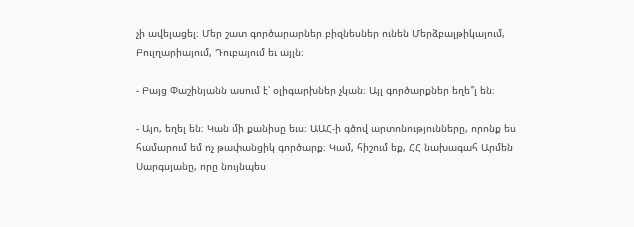չի ավելացել։ Մեր շատ գործարարներ բիզնեսներ ունեն Մերձբալթիկայում, Բուլղարիայում, Դուբայում եւ այլն։

- Բայց Փաշինյանն ասում է՝ օլիգարխներ չկան։ Այլ գործարքներ եղե՞լ են։

- Այո, եղել են։ Կան մի քանիսը եւս։ ԱԱՀ-ի գծով արտոնությունները, որոնք ես համարում եմ ոչ թափանցիկ գործարք։ Կամ, հիշում եք, ՀՀ նախագահ Արմեն Սարգսյանը, որը նույնպես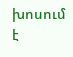խոսում է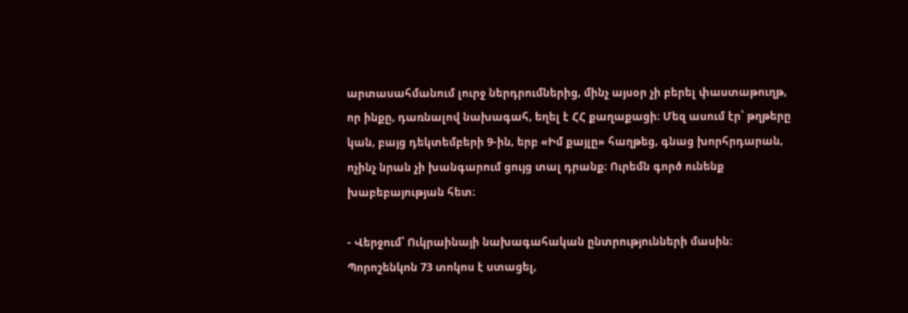արտասահմանում լուրջ ներդրումներից, մինչ այսօր չի բերել փաստաթուղթ, որ ինքը, դառնալով նախագահ, եղել է ՀՀ քաղաքացի։ Մեզ ասում էր՝ թղթերը կան, բայց դեկտեմբերի 9-ին, երբ «Իմ քայլը» հաղթեց, գնաց խորհրդարան, ոչինչ նրան չի խանգարում ցույց տալ դրանք։ Ուրեմն գործ ունենք խաբեբայության հետ։

- Վերջում՝ Ուկրաինայի նախագահական ընտրությունների մասին։ Պորոշենկոն 73 տոկոս է ստացել,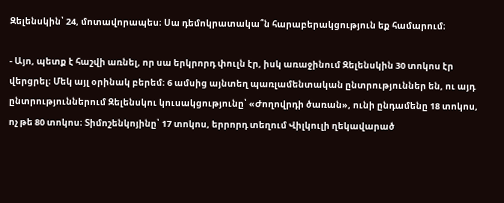Զելենսկին՝ 24, մոտավորապես։ Սա դեմոկրատակա՞ն հարաբերակցություն եք համարում։

- Այո, պետք է հաշվի առնել, որ սա երկրորդ փուլն էր, իսկ առաջինում Զելենսկին 30 տոկոս էր վերցրել։ Մեկ այլ օրինակ բերեմ։ 6 ամսից այնտեղ պառլամենտական ընտրություններ են, ու այդ ընտրություններում Զելենսկու կուսակցությունը՝ «Ժողովրդի ծառան», ունի ընդամենը 18 տոկոս, ոչ թե 80 տոկոս։ Տիմոշենկոյինը՝ 17 տոկոս, երրորդ տեղում Վիլկուլի ղեկավարած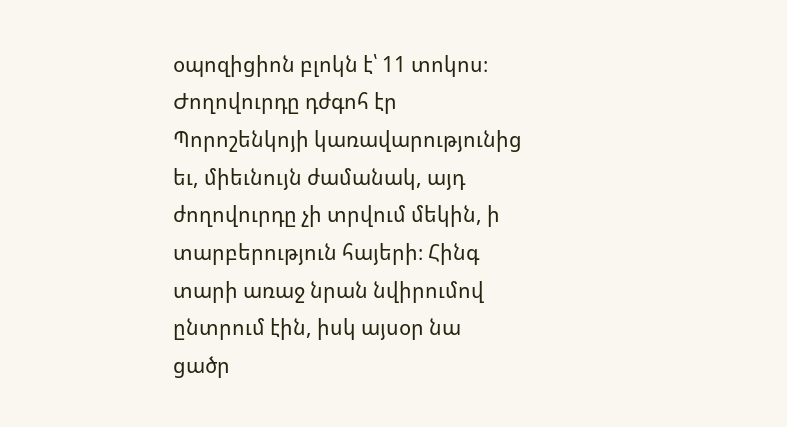օպոզիցիոն բլոկն է՝ 11 տոկոս։ Ժողովուրդը դժգոհ էր Պորոշենկոյի կառավարությունից եւ, միեւնույն ժամանակ, այդ ժողովուրդը չի տրվում մեկին, ի տարբերություն հայերի։ Հինգ տարի առաջ նրան նվիրումով ընտրում էին, իսկ այսօր նա ցածր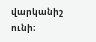վարկանիշ ունի։